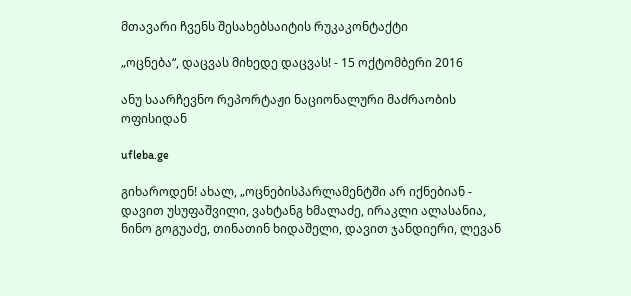მთავარი ჩვენს შესახებსაიტის რუკაკონტაქტი

„ოცნება“, დაცვას მიხედე დაცვას! - 15 ოქტომბერი 2016

ანუ საარჩევნო რეპორტაჟი ნაციონალური მაძრაობის ოფისიდან

ufleba.ge

გიხაროდენ! ახალ, „ოცნებისპარლამენტში არ იქნებიან - დავით უსუფაშვილი, ვახტანგ ხმალაძე, ირაკლი ალასანია, ნინო გოგუაძე, თინათინ ხიდაშელი, დავით ჯანდიერი, ლევან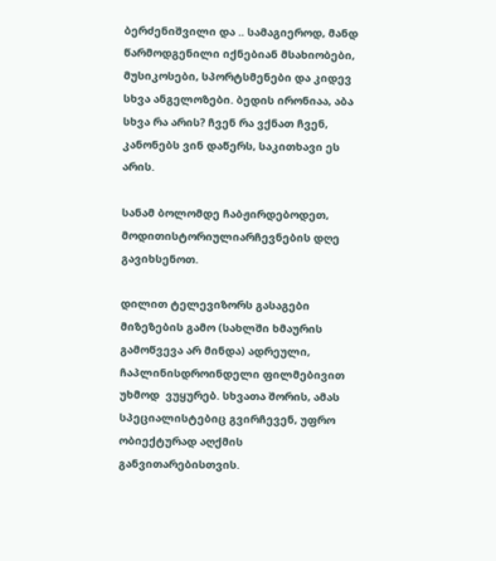ბერძენიშვილი და .. სამაგიეროდ, მანდ წარმოდგენილი იქნებიან მსახიობები, მუსიკოსები, სპორტსმენები და კიდევ სხვა ანგელოზები. ბედის ირონიაა, აბა სხვა რა არის? ჩვენ რა ვქნათ ჩვენ, კანონებს ვინ დაწერს, საკითხავი ეს არის.

სანამ ბოლომდე ჩაბჟირდებოდეთ, მოდითისტორიულიარჩევნების დღე გავიხსენოთ.

დილით ტელევიზორს გასაგები მიზეზების გამო (სახლში ხმაურის გამოწვევა არ მინდა) ადრეული, ჩაპლინისდროინდელი ფილმებივით უხმოდ  ვუყურებ. სხვათა შორის, ამას სპეციალისტებიც გვირჩევენ, უფრო ობიექტურად აღქმის განვითარებისთვის.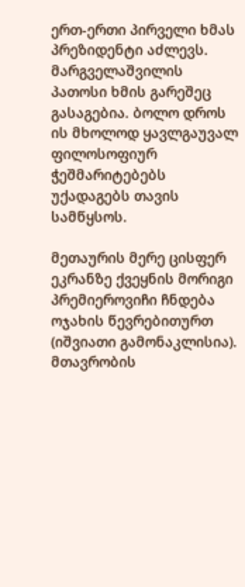ერთ-ერთი პირველი ხმას პრეზიდენტი აძლევს. მარგველაშვილის პათოსი ხმის გარეშეც გასაგებია. ბოლო დროს ის მხოლოდ ყავლგაუვალ ფილოსოფიურ ჭეშმარიტებებს უქადაგებს თავის სამწყსოს.

მეთაურის მერე ცისფერ ეკრანზე ქვეყნის მორიგი პრემიეროვიჩი ჩნდება ოჯახის წევრებითურთ (იშვიათი გამონაკლისია). მთავრობის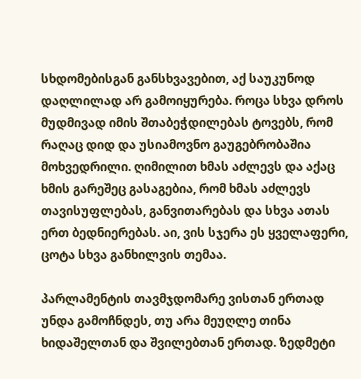სხდომებისგან განსხვავებით, აქ საუკუნოდ დაღლილად არ გამოიყურება. როცა სხვა დროს მუდმივად იმის შთაბეჭდილებას ტოვებს, რომ რაღაც დიდ და უსიამოვნო გაუგებრობაშია მოხვედრილი. ღიმილით ხმას აძლევს და აქაც ხმის გარეშეც გასაგებია, რომ ხმას აძლევს თავისუფლებას, განვითარებას და სხვა ათას ერთ ბედნიერებას. აი, ვის სჯერა ეს ყველაფერი, ცოტა სხვა განხილვის თემაა.

პარლამენტის თავმჯდომარე ვისთან ერთად უნდა გამოჩნდეს, თუ არა მეუღლე თინა ხიდაშელთან და შვილებთან ერთად. ზედმეტი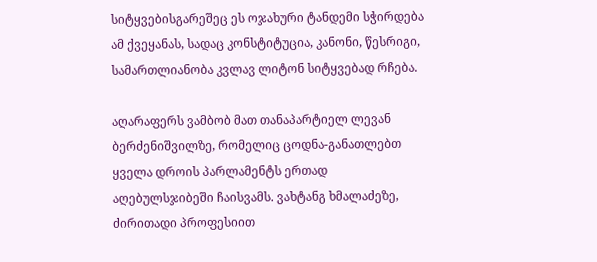სიტყვებისგარეშეც ეს ოჯახური ტანდემი სჭირდება ამ ქვეყანას, სადაც კონსტიტუცია, კანონი, წესრიგი, სამართლიანობა კვლავ ლიტონ სიტყვებად რჩება.

აღარაფერს ვამბობ მათ თანაპარტიელ ლევან ბერძენიშვილზე, რომელიც ცოდნა-განათლებთ ყველა დროის პარლამენტს ერთად აღებულსჯიბეში ჩაისვამს. ვახტანგ ხმალაძეზე, ძირითადი პროფესიით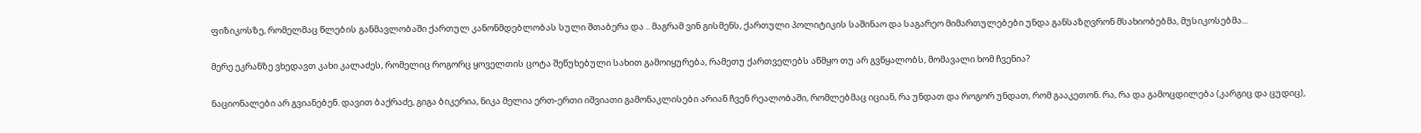ფიზიკოსზე, რომელმაც წლების განმავლობაში ქართულ კანონმდებლობას სული შთაბერა და .. მაგრამ ვინ გისმენს, ქართული პოლიტიკის საშინაო და საგარეო მიმართულებები უნდა განსაზღვრონ მსახიობებმა, მუსიკოსებმა...

მერე ეკრანზე ვხედავთ კახი კალაძეს, რომელიც როგორც ყოველთის ცოტა შეწუხებული სახით გამოიყურება, რამეთუ ქართველებს აწმყო თუ არ გვწყალობს, მომავალი ხომ ჩვენია?

ნაციონალები არ გვიანებენ. დავით ბაქრაძე, გიგა ბიკერია, ნიკა მელია ერთ-ერთი იშვიათი გამონაკლისები არიან ჩვენ რეალობაში, რომლებმაც იციან, რა უნდათ და როგორ უნდათ, რომ გააკეთონ. რა, რა და გამოცდილება (კარგიც და ცუდიც),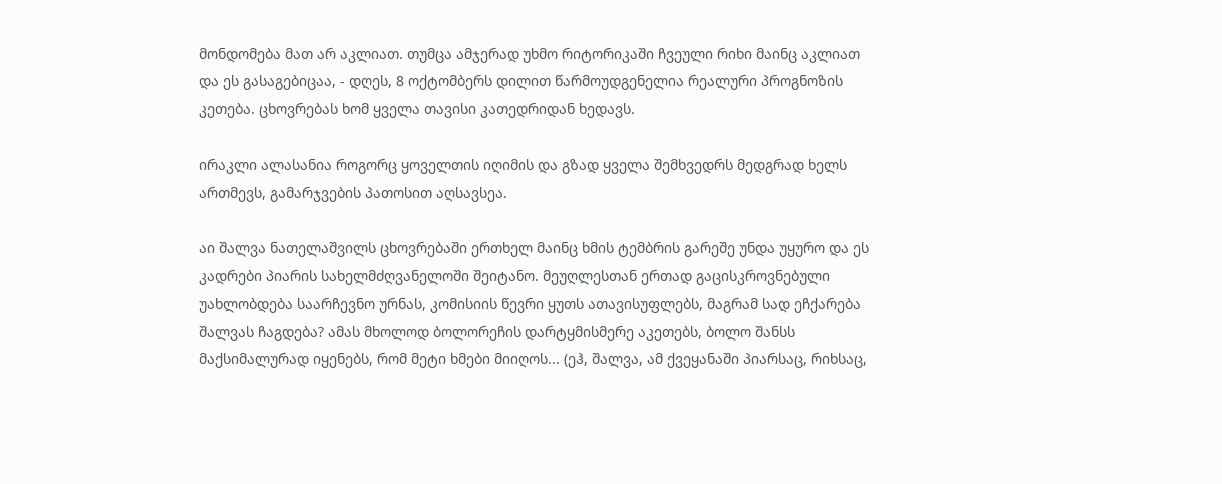მონდომება მათ არ აკლიათ. თუმცა ამჯერად უხმო რიტორიკაში ჩვეული რიხი მაინც აკლიათ და ეს გასაგებიცაა, - დღეს, 8 ოქტომბერს დილით წარმოუდგენელია რეალური პროგნოზის კეთება. ცხოვრებას ხომ ყველა თავისი კათედრიდან ხედავს.

ირაკლი ალასანია როგორც ყოველთის იღიმის და გზად ყველა შემხვედრს მედგრად ხელს ართმევს, გამარჯვების პათოსით აღსავსეა.

აი შალვა ნათელაშვილს ცხოვრებაში ერთხელ მაინც ხმის ტემბრის გარეშე უნდა უყურო და ეს კადრები პიარის სახელმძღვანელოში შეიტანო. მეუღლესთან ერთად გაცისკროვნებული უახლობდება საარჩევნო ურნას, კომისიის წევრი ყუთს ათავისუფლებს, მაგრამ სად ეჩქარება შალვას ჩაგდება? ამას მხოლოდ ბოლორეჩის დარტყმისმერე აკეთებს, ბოლო შანსს მაქსიმალურად იყენებს, რომ მეტი ხმები მიიღოს... (ეჰ, შალვა, ამ ქვეყანაში პიარსაც, რიხსაც,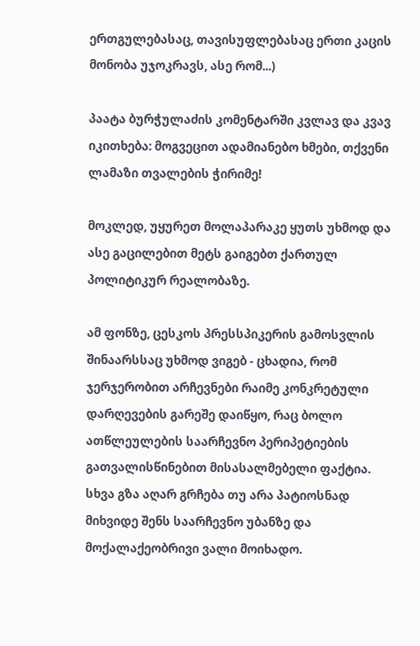ერთგულებასაც, თავისუფლებასაც ერთი კაცის მონობა უჯოკრავს, ასე რომ...)

პაატა ბურჭულაძის კომენტარში კვლავ და კვავ იკითხება: მოგვეცით ადამიანებო ხმები, თქვენი ლამაზი თვალების ჭირიმე!

მოკლედ, უყურეთ მოლაპარაკე ყუთს უხმოდ და ასე გაცილებით მეტს გაიგებთ ქართულ პოლიტიკურ რეალობაზე.

ამ ფონზე, ცესკოს პრესსპიკერის გამოსვლის შინაარსსაც უხმოდ ვიგებ - ცხადია, რომ ჯერჯერობით არჩევნები რაიმე კონკრეტული დარღევების გარეშე დაიწყო, რაც ბოლო ათწლეულების საარჩევნო პერიპეტიების გათვალისწინებით მისასალმებელი ფაქტია. სხვა გზა აღარ გრჩება თუ არა პატიოსნად მიხვიდე შენს საარჩევნო უბანზე და მოქალაქეობრივი ვალი მოიხადო.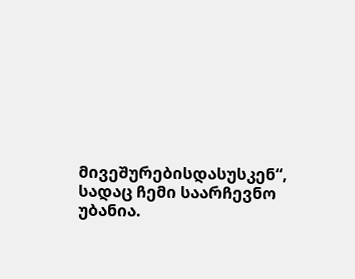მივეშურებისდასუსკენ“, სადაც ჩემი საარჩევნო უბანია.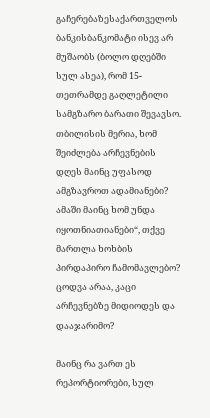გაჩერებაზესაქართველოს ბანკისბანკომატი ისევ არ მუშაობს (ბოლო დღებში სულ ასეა), რომ 15-თეთრამდე გაღლეტილი სამგზარო ბარათი შევავსო. თბილისის მერია, ხომ შეიძლება არჩევნების დღეს მაინც უფასოდ ამგზავროთ ადამიანები? ამაში მაინც ხომ უნდა იყოთნიათიანები“, თქვე მართლა ხოხბის პირდაპირო ჩამომავლებო? ცოდვა არაა, კაცი არჩევნებზე მიდიოდეს და დააჯარიმო?

მაინც რა ვართ ეს რეპორტიორები, სულ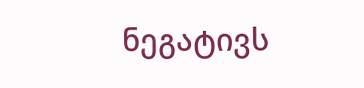ნეგატივს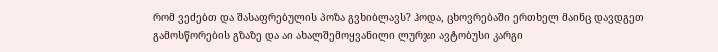რომ ვეძებთ და შასაფრებულის პოზა გვხიბლავს? ჰოდა, ცხოვრებაში ერთხელ მაინც დავდგეთ გამოსწორების გზაზე და აი ახალშემოყვანილი ლურჯი ავტობუსი კარგი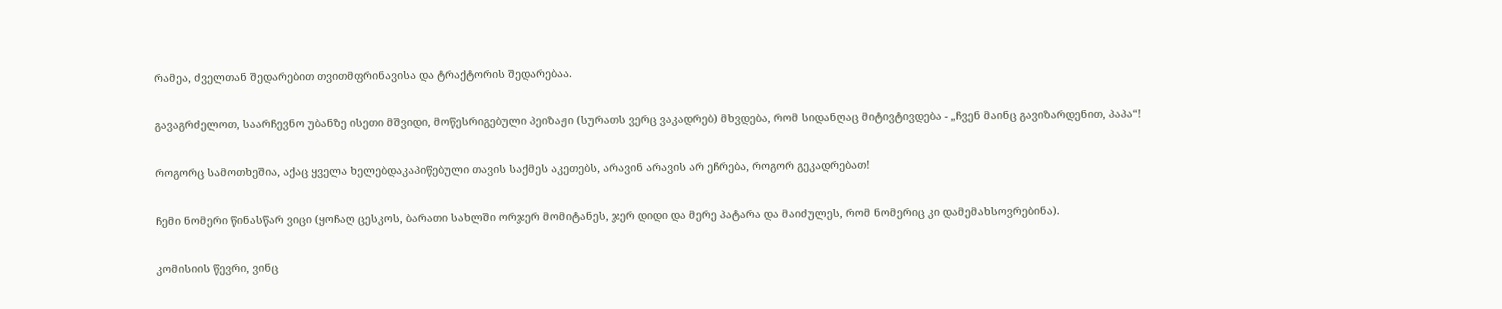რამეა, ძველთან შედარებით თვითმფრინავისა და ტრაქტორის შედარებაა.

გავაგრძელოთ, საარჩევნო უბანზე ისეთი მშვიდი, მოწესრიგებული პეიზაჟი (სურათს ვერც ვაკადრებ) მხვდება, რომ სიდანღაც მიტივტივდება - „ჩვენ მაინც გავიზარდენით, პაპა“!

როგორც სამოთხეშია, აქაც ყველა ხელებდაკაპიწებული თავის საქმეს აკეთებს, არავინ არავის არ ეჩრება, როგორ გეკადრებათ!

ჩემი ნომერი წინასწარ ვიცი (ყოჩაღ ცესკოს, ბარათი სახლში ორჯერ მომიტანეს, ჯერ დიდი და მერე პატარა და მაიძულეს, რომ ნომერიც კი დამემახსოვრებინა).

კომისიის წევრი, ვინც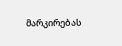მარკირებას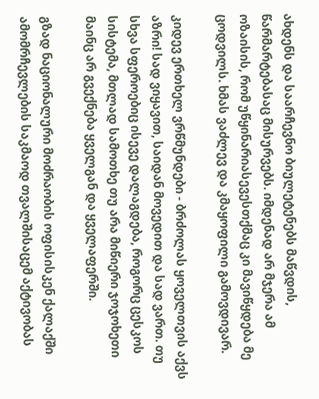ახდენს და საარჩევნო ბიულეტენებს მაწვდის, წარმარტებასაც მისურვებს. იმდენად არ მჯერა ამ ოზაისის, რომ უწყინარიასევესთქმაც კი მავიწყდება მე ცოდვილს. ხმას ვაძლევ და კმაყოფილი გამოვდივარ.

კიდევ ერთხელ ვრწმუნდები - ბრძოლას ყოველთვის აქვს აზრი! სად ვიყავით, საიდან მოვედით და სად ვართ. თუ სხვა სფეროებიც ისევე დალაგდება, როგორც ცესკოს სისტემა, მთლად სამოთხე თუ არა მიწიერი ჯოჯოხეთი მაინც არ გვექნება ყველგან და ყველაფერში.

გზად ნაციონალური მოძრაობის ოფისისკენ ქალაქში ამომრჩევლების საკმაოდ თვალშისაცემ აქტივობას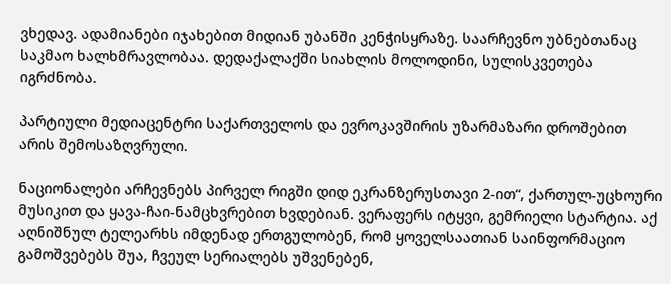ვხედავ. ადამიანები იჯახებით მიდიან უბანში კენჭისყრაზე. საარჩევნო უბნებთანაც საკმაო ხალხმრავლობაა. დედაქალაქში სიახლის მოლოდინი, სულისკვეთება იგრძნობა.

პარტიული მედიაცენტრი საქართველოს და ევროკავშირის უზარმაზარი დროშებით არის შემოსაზღვრული.

ნაციონალები არჩევნებს პირველ რიგში დიდ ეკრანზერუსთავი 2-ით“, ქართულ-უცხოური მუსიკით და ყავა-ჩაი-ნამცხვრებით ხვდებიან. ვერაფერს იტყვი, გემრიელი სტარტია. აქ აღნიშნულ ტელეარხს იმდენად ერთგულობენ, რომ ყოველსაათიან საინფორმაციო გამოშვებებს შუა, ჩვეულ სერიალებს უშვენებენ,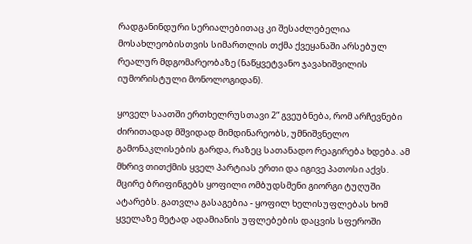რადგანინდური სერიალებითაც კი შესაძლებელია მოსახლეობისთვის სიმართლის თქმა ქვეყანაში არსებულ რეალურ მდგომარეობაზე (ნაწყვეტვანო ჯავახიშვილის იუმორისტული მონოლოგიდან).

ყოველ საათში ერთხელრუსთავი 2“ გვეუბნება, რომ არჩევნები ძირითადად მშვიდად მიმდინარეობს, უმნიშვნელო გამონაკლისების გარდა, რაზეც სათანადო რეაგირება ხდება. ამ მხრივ თითქმის ყველ პარტიას ერთი და იგივე პათოსი აქვს. მცირე ბრიფინგებს ყოფილი ომბუდსმენი გიორგი ტუღუში ატარებს. გათვლა გასაგებია - ყოფილ ხელისუფლებას ხომ ყველაზე მეტად ადამიანის უფლებების დაცვის სფეროში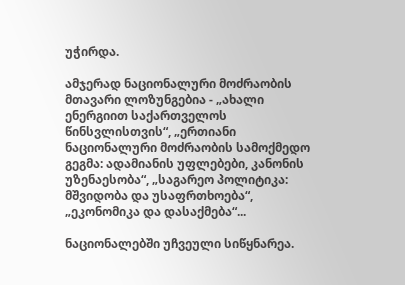უჭირდა.

ამჯერად ნაციონალური მოძრაობის მთავარი ლოზუნგებია - „ახალი ენერგიით საქართველოს წინსვლისთვის“, „ერთიანი ნაციონალური მოძრაობის სამოქმედო გეგმა: ადამიანის უფლებები, კანონის უზენაესობა“, „საგარეო პოლიტიკა: მშვიდობა და უსაფრთხოება“, „ეკონომიკა და დასაქმება“...

ნაციონალებში უჩვეული სიწყნარეა.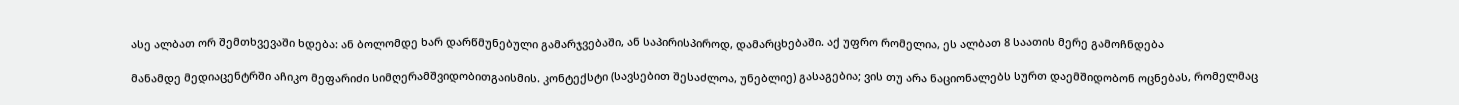ასე ალბათ ორ შემთხვევაში ხდება: ან ბოლომდე ხარ დარწმუნებული გამარჯვებაში, ან საპირისპიროდ, დამარცხებაში. აქ უფრო რომელია, ეს ალბათ 8 საათის მერე გამოჩნდება

მანამდე მედიაცენტრში აჩიკო მეფარიძი სიმღერამშვიდობითგაისმის. კონტექსტი (სავსებით შესაძლოა, უნებლიე) გასაგებია; ვის თუ არა ნაციონალებს სურთ დაემშიდობონ ოცნებას, რომელმაც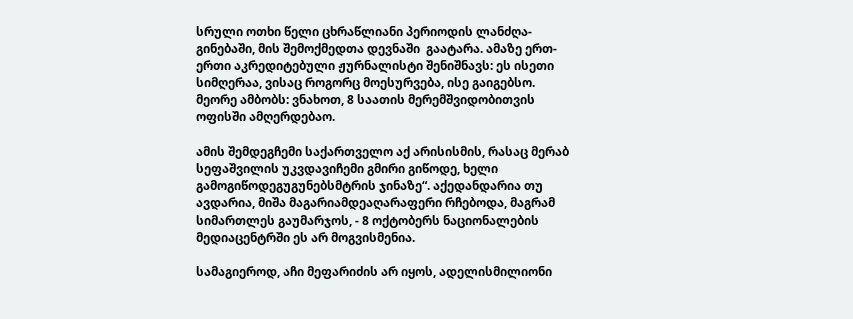სრული ოთხი წელი ცხრაწლიანი პერიოდის ლანძღა-გინებაში, მის შემოქმედთა დევნაში  გაატარა. ამაზე ერთ-ერთი აკრედიტებული ჟურნალისტი შენიშნავს: ეს ისეთი სიმღერაა, ვისაც როგორც მოესურვება, ისე გაიგებსო. მეორე ამბობს: ვნახოთ, 8 საათის მერემშვიდობითვის ოფისში ამღერდებაო.

ამის შემდეგჩემი საქართველო აქ არისისმის, რასაც მერაბ სეფაშვილის უკვდავიჩემი გმირი გიწოდე, ხელი გამოგიწოდეგუგუნებსმტრის ჯინაზე“. აქედანდარია თუ ავდარია, მიშა მაგარიამდეაღარაფერი რჩებოდა, მაგრამ სიმართლეს გაუმარჯოს, - 8 ოქტობერს ნაციონალების მედიაცენტრში ეს არ მოგვისმენია.

სამაგიეროდ, აჩი მეფარიძის არ იყოს, ადელისმილიონი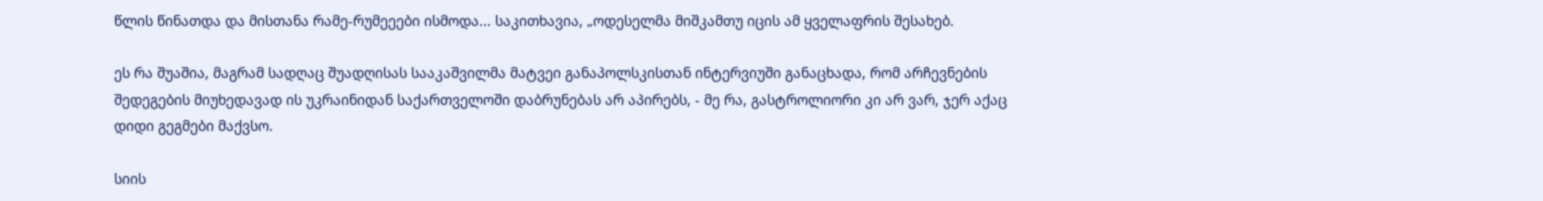წლის წინათდა და მისთანა რამე-რუმეეები ისმოდა... საკითხავია, „ოდესელმა მიშკამთუ იცის ამ ყველაფრის შესახებ.

ეს რა შუაშია, მაგრამ სადღაც შუადღისას სააკაშვილმა მატვეი განაპოლსკისთან ინტერვიუში განაცხადა, რომ არჩევნების შედეგების მიუხედავად ის უკრაინიდან საქართველოში დაბრუნებას არ აპირებს, - მე რა, გასტროლიორი კი არ ვარ, ჯერ აქაც დიდი გეგმები მაქვსო.

სიის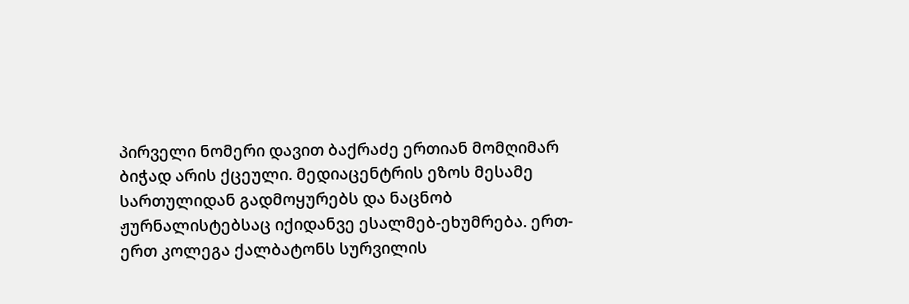პირველი ნომერი დავით ბაქრაძე ერთიან მომღიმარ ბიჭად არის ქცეული. მედიაცენტრის ეზოს მესამე სართულიდან გადმოყურებს და ნაცნობ ჟურნალისტებსაც იქიდანვე ესალმებ-ეხუმრება. ერთ-ერთ კოლეგა ქალბატონს სურვილის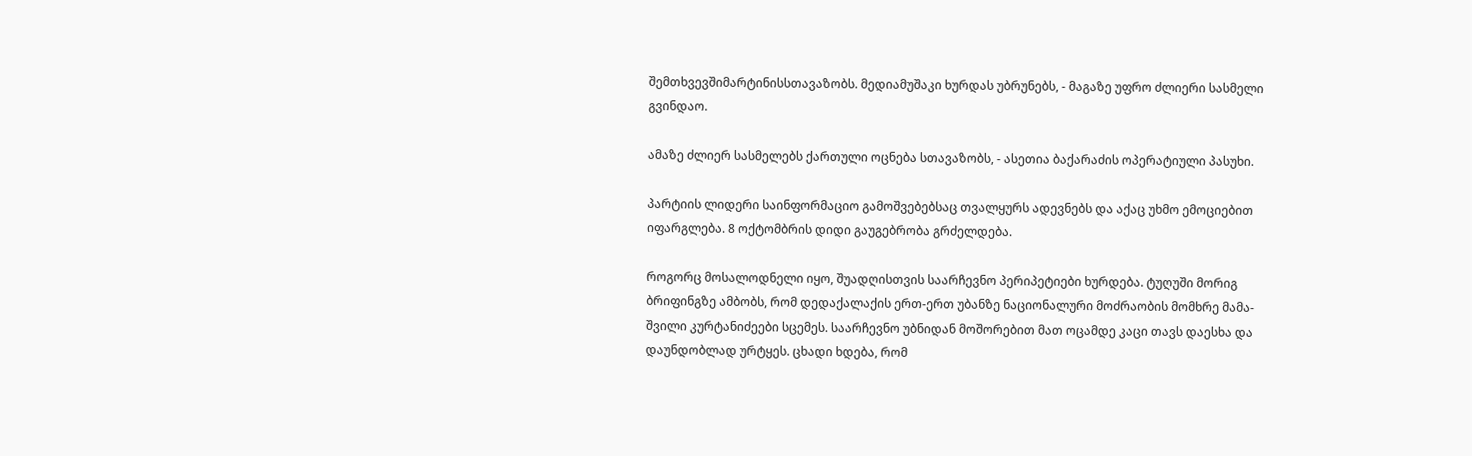შემთხვევშიმარტინისსთავაზობს. მედიამუშაკი ხურდას უბრუნებს, - მაგაზე უფრო ძლიერი სასმელი გვინდაო.

ამაზე ძლიერ სასმელებს ქართული ოცნება სთავაზობს, - ასეთია ბაქარაძის ოპერატიული პასუხი.

პარტიის ლიდერი საინფორმაციო გამოშვებებსაც თვალყურს ადევნებს და აქაც უხმო ემოციებით იფარგლება. 8 ოქტომბრის დიდი გაუგებრობა გრძელდება.

როგორც მოსალოდნელი იყო, შუადღისთვის საარჩევნო პერიპეტიები ხურდება. ტუღუში მორიგ ბრიფინგზე ამბობს, რომ დედაქალაქის ერთ-ერთ უბანზე ნაციონალური მოძრაობის მომხრე მამა-შვილი კურტანიძეები სცემეს. საარჩევნო უბნიდან მოშორებით მათ ოცამდე კაცი თავს დაესხა და დაუნდობლად ურტყეს. ცხადი ხდება, რომ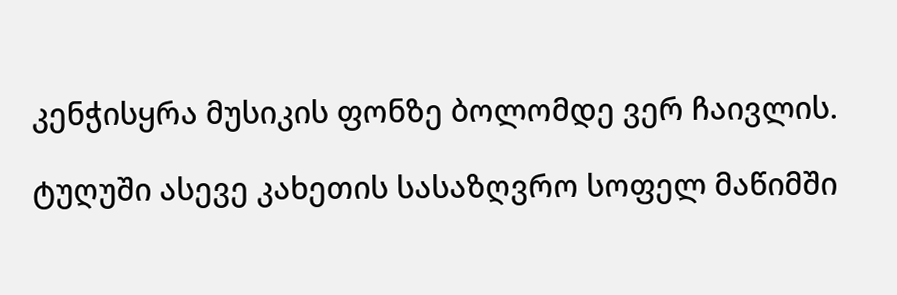კენჭისყრა მუსიკის ფონზე ბოლომდე ვერ ჩაივლის.

ტუღუში ასევე კახეთის სასაზღვრო სოფელ მაწიმში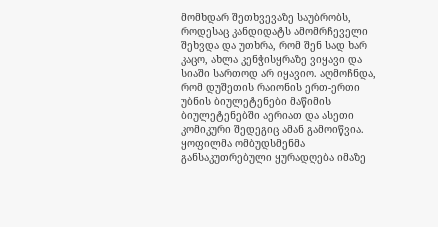მომხდარ შეთხვევაზე საუბრობს, როდესაც კანდიდატს ამომრჩეველი შეხვდა და უთხრა, რომ შენ სად ხარ კაცო, ახლა კენჭისყრაზე ვიყავი და სიაში სართოდ არ იყავიო. აღმოჩნდა, რომ დუშეთის რაიონის ერთ-ერთი უბნის ბიულეტენები მაწიმის ბიულეტენებში აერიათ და ასეთი კომიკური შედეგიც ამან გამოიწვია. ყოფილმა ომბუდსმენმა განსაკუთრებული ყურადღება იმაზე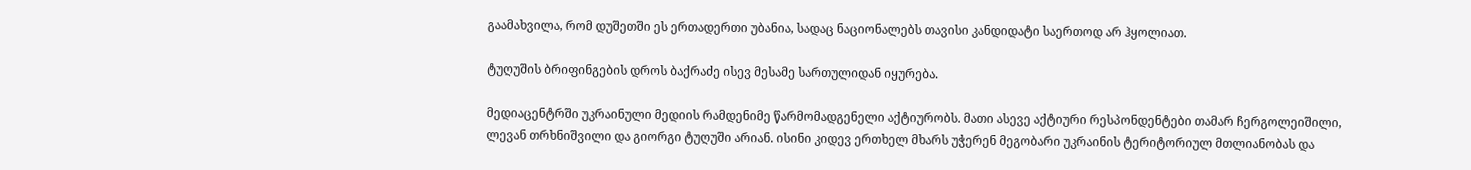გაამახვილა, რომ დუშეთში ეს ერთადერთი უბანია, სადაც ნაციონალებს თავისი კანდიდატი საერთოდ არ ჰყოლიათ.

ტუღუშის ბრიფინგების დროს ბაქრაძე ისევ მესამე სართულიდან იყურება.

მედიაცენტრში უკრაინული მედიის რამდენიმე წარმომადგენელი აქტიურობს. მათი ასევე აქტიური რესპონდენტები თამარ ჩერგოლეიშილი, ლევან თრხნიშვილი და გიორგი ტუღუში არიან. ისინი კიდევ ერთხელ მხარს უჭერენ მეგობარი უკრაინის ტერიტორიულ მთლიანობას და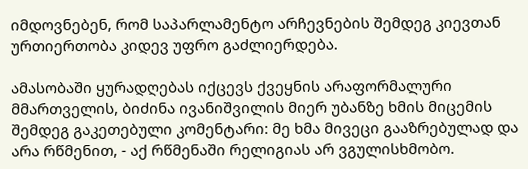იმდოვნებენ, რომ საპარლამენტო არჩევნების შემდეგ კიევთან ურთიერთობა კიდევ უფრო გაძლიერდება.

ამასობაში ყურადღებას იქცევს ქვეყნის არაფორმალური მმართველის, ბიძინა ივანიშვილის მიერ უბანზე ხმის მიცემის შემდეგ გაკეთებული კომენტარი: მე ხმა მივეცი გააზრებულად და არა რწმენით, - აქ რწმენაში რელიგიას არ ვგულისხმობო.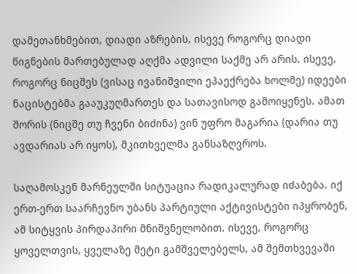დამეთანხმებით, დიადი აზრების, ისევე როგორც დიადი წიგნების მართებულად აღქმა ადვილი საქმე არ არის. ისევე, როგორც ნიცშეს (ვისაც ივანიშვილი ეპაექრება ხოლმე) იდეები ნაცისტებმა გააუკუღმართეს და სათავისოდ გამოიყენეს. ამათ შორის (ნიცშე თუ ჩვენი ბიძინა) ვინ უფრო მაგარია (დარია თუ  ავდარიას არ იყოს), მკითხველმა განსაზღვროს.

საღამოსკენ მარნეულში სიტუაცია რადიკალურად იძაბება. იქ ერთ-ერთ საარჩევნო უბანს პარტიული აქტივისტები იპყრობენ, ამ სიტყვის პირდაპირი მნიშვნელობით. ისევე, როგორც ყოველთვის, ყველაზე მეტი გამშველებელს, ამ შემთხვევაში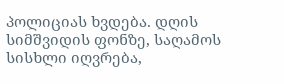პოლიციას ხვდება. დღის სიმშვიდის ფონზე, საღამოს სისხლი იღვრება,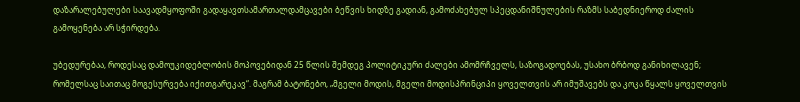დაზარალებულები საავადმყოფოში გადაყავთსამართალდამცავები ბეწვის ხიდზე გადიან, გამოძახებულ სპეცდანიშნულების რაზმს საბედნიეროდ ძალის გამოყენება არ სჭირდება.

უბედურებაა, როდესაც დამოუკიდებლობის მოპოვებიდან 25 წლის შემდეგ პოლიტიკური ძალები ამომრჩველს, საზოგადოებას, უსახო ბრბოდ განიხილავენ; რომელსაც საითაც მოგესურვება იქითგარეკავ“. მაგრამ ბატონებო, „მგელი მოდის, მგელი მოდისპრინციპი ყოველთვის არ იმუშავებს და კოკა წყალს ყოველთვის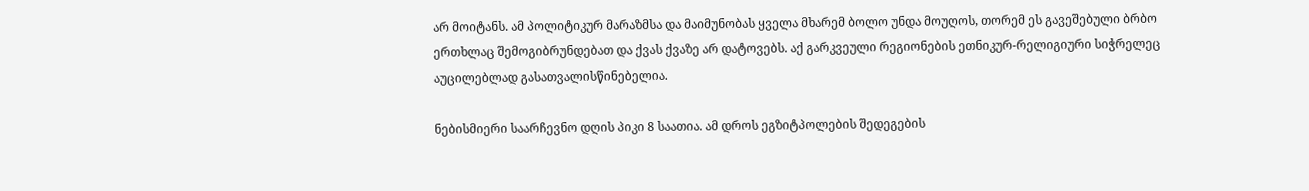არ მოიტანს. ამ პოლიტიკურ მარაზმსა და მაიმუნობას ყველა მხარემ ბოლო უნდა მოუღოს, თორემ ეს გავეშებული ბრბო ერთხლაც შემოგიბრუნდებათ და ქვას ქვაზე არ დატოვებს. აქ გარკვეული რეგიონების ეთნიკურ-რელიგიური სიჭრელეც აუცილებლად გასათვალისწინებელია.

ნებისმიერი საარჩევნო დღის პიკი 8 საათია. ამ დროს ეგზიტპოლების შედეგების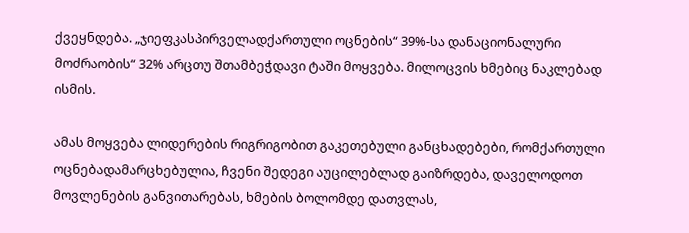ქვეყნდება. „ჯიეფკასპირველადქართული ოცნების“ 39%-სა დანაციონალური მოძრაობის“ 32% არცთუ შთამბეჭდავი ტაში მოყვება. მილოცვის ხმებიც ნაკლებად ისმის.

ამას მოყვება ლიდერების რიგრიგობით გაკეთებული განცხადებები, რომქართული ოცნებადამარცხებულია, ჩვენი შედეგი აუცილებლად გაიზრდება, დაველოდოთ მოვლენების განვითარებას, ხმების ბოლომდე დათვლას,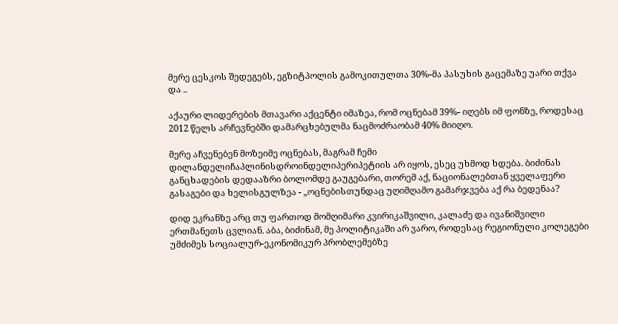მერე ცესკოს შედეგებს, ეგზიტპოლის გამოკითულთა 30%-მა პასუხის გაცემაზე უარი თქვა და ..

აქაური ლიდერების მთავარი აქცენტი იმაზეა, რომ ოცნებამ 39%- იღებს იმ ფონზე, როდესაც 2012 წელს არჩევნებში დამარცხებულმა ნაცმოძრაობამ 40% მიიღო.

მერე აჩვენებენ მოზეიმე ოცნებას, მაგრამ ჩემი დილანდელიჩაპლინისდროინდელიპერიპეტიის არ იყოს, ესეც უხმოდ ხდება. ბიძინას განცხადების დედააზრი ბოლომდე გაუგებარი, თორემ აქ, ნაციონალებთან ყველაფერი გასაგები და ხელისგულზეა - „ოცნებისთუნდაც უღიმღამო გამარჯვება აქ რა ბედენაა?

დიდ ეკრანზე არც თუ ფართოდ მომღიმარი კვირიკაშვილი, კალაძე და ივანიშვილი ერთმანეთს ცვლიან. აბა, ბიძინამ, მე პოლიტიკაში არ ვარო, როდესაც რეგიონული კოლეგები უმძიმეს სოციალურ-ეკონომიკურ პრობლემებზე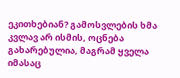ეკითხებიან? გამოსვლების ხმა კვლავ არ ისმის, ოცნება გახარებულია, მაგრამ ყველა იმასაც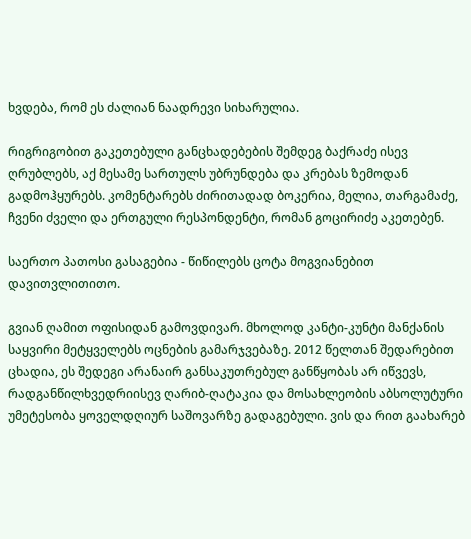ხვდება, რომ ეს ძალიან ნაადრევი სიხარულია.

რიგრიგობით გაკეთებული განცხადებების შემდეგ ბაქრაძე ისევ ღრუბლებს, აქ მესამე სართულს უბრუნდება და კრებას ზემოდან გადმოჰყურებს. კომენტარებს ძირითადად ბოკერია, მელია, თარგამაძე, ჩვენი ძველი და ერთგული რესპონდენტი, რომან გოცირიძე აკეთებენ.

საერთო პათოსი გასაგებია - წიწილებს ცოტა მოგვიანებით დავითვლითითო.

გვიან ღამით ოფისიდან გამოვდივარ. მხოლოდ კანტი-კუნტი მანქანის საყვირი მეტყველებს ოცნების გამარჯვებაზე. 2012 წელთან შედარებით ცხადია, ეს შედეგი არანაირ განსაკუთრებულ განწყობას არ იწვევს, რადგანწილხვედრიისევ ღარიბ-ღატაკია და მოსახლეობის აბსოლუტური უმეტესობა ყოველდღიურ საშოვარზე გადაგებული. ვის და რით გაახარებ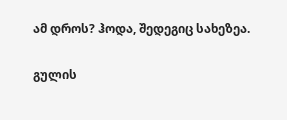ამ დროს? ჰოდა, შედეგიც სახეზეა.

გულის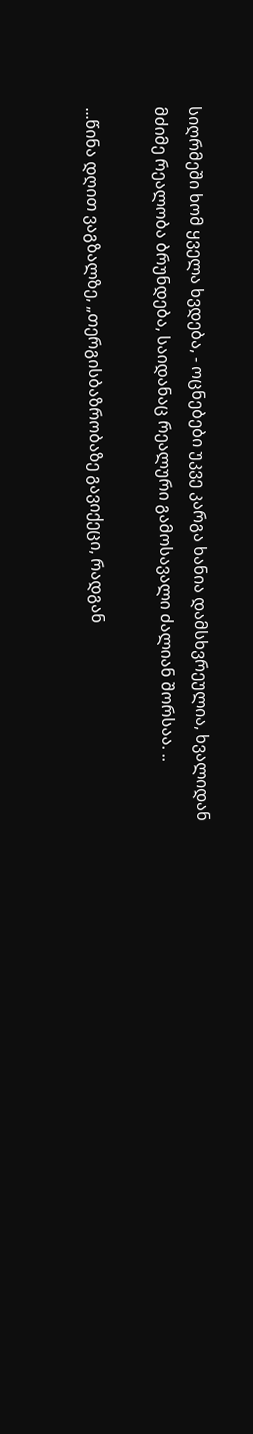სიღრმეში ხომ ყველა ხვდება, - ოცნებები უკვე კარგა ხანია დამსხვრეულია, ხვალიდან მძიმე რეალობა ბრუნდება, საიდანაც რეალური გამოსავალი ძალიან შორსაა. ..

...წინა დღით ვაგზალზე, „თერგისბაზრობაზე გავიქეცი, რადგან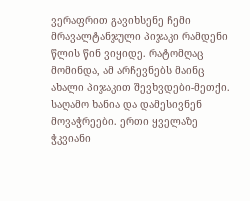ვერაფრით გავიხსენე ჩემი მრავალტანჯული პიჯაკი რამდენი წლის წინ ვიყიდე. რატომღაც მომინდა, ამ არჩევნებს მაინც ახალი პიჯაკით შევხვდები-მეთქი. საღამო ხანია და დამესივნენ მოვაჭრეები. ერთი ყველაზე ჭკვიანი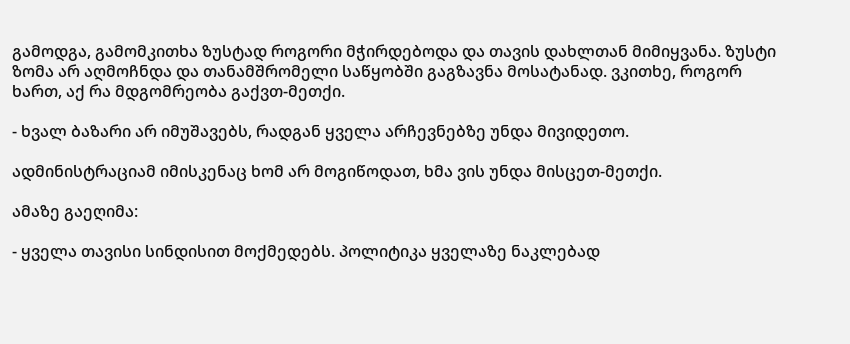გამოდგა, გამომკითხა ზუსტად როგორი მჭირდებოდა და თავის დახლთან მიმიყვანა. ზუსტი ზომა არ აღმოჩნდა და თანამშრომელი საწყობში გაგზავნა მოსატანად. ვკითხე, როგორ ხართ, აქ რა მდგომრეობა გაქვთ-მეთქი.

- ხვალ ბაზარი არ იმუშავებს, რადგან ყველა არჩევნებზე უნდა მივიდეთო.

ადმინისტრაციამ იმისკენაც ხომ არ მოგიწოდათ, ხმა ვის უნდა მისცეთ-მეთქი.

ამაზე გაეღიმა:

- ყველა თავისი სინდისით მოქმედებს. პოლიტიკა ყველაზე ნაკლებად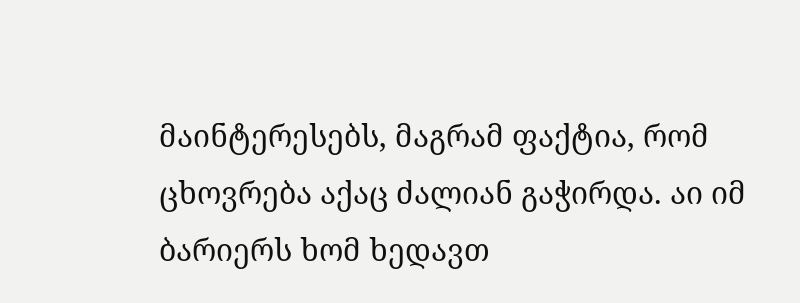მაინტერესებს, მაგრამ ფაქტია, რომ ცხოვრება აქაც ძალიან გაჭირდა. აი იმ ბარიერს ხომ ხედავთ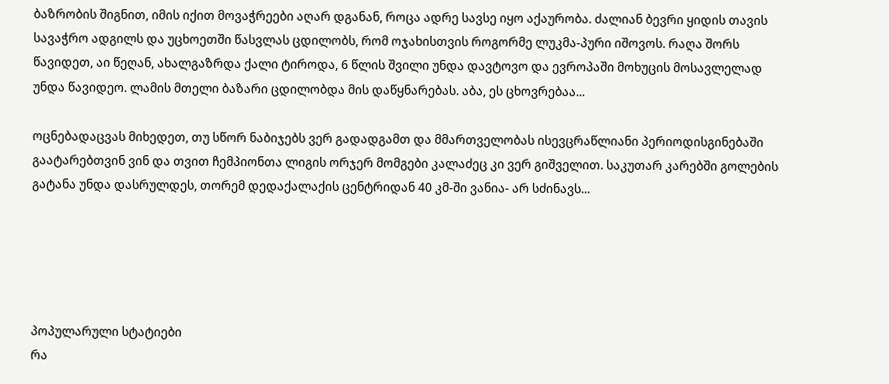ბაზრობის შიგნით, იმის იქით მოვაჭრეები აღარ დგანან, როცა ადრე სავსე იყო აქაურობა. ძალიან ბევრი ყიდის თავის სავაჭრო ადგილს და უცხოეთში წასვლას ცდილობს, რომ ოჯახისთვის როგორმე ლუკმა-პური იშოვოს. რაღა შორს წავიდეთ, აი წეღან, ახალგაზრდა ქალი ტიროდა, 6 წლის შვილი უნდა დავტოვო და ევროპაში მოხუცის მოსავლელად უნდა წავიდეო. ლამის მთელი ბაზარი ცდილობდა მის დაწყნარებას. აბა, ეს ცხოვრებაა...

ოცნებადაცვას მიხედეთ, თუ სწორ ნაბიჯებს ვერ გადადგამთ და მმართველობას ისევცრაწლიანი პერიოდისგინებაში გაატარებთვინ ვინ და თვით ჩემპიონთა ლიგის ორჯერ მომგები კალაძეც კი ვერ გიშველით. საკუთარ კარებში გოლების გატანა უნდა დასრულდეს, თორემ დედაქალაქის ცენტრიდან 40 კმ-ში ვანია- არ სძინავს...





პოპულარული სტატიები
რა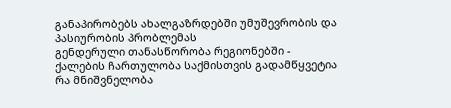განაპირობებს ახალგაზრდებში უმუშევრობის და პასიურობის პრობლემას
გენდერული თანასწორობა რეგიონებში - ქალების ჩართულობა საქმისთვის გადამწყვეტია
რა მნიშვნელობა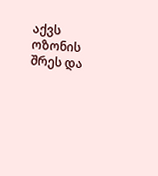აქვს ოზონის შრეს და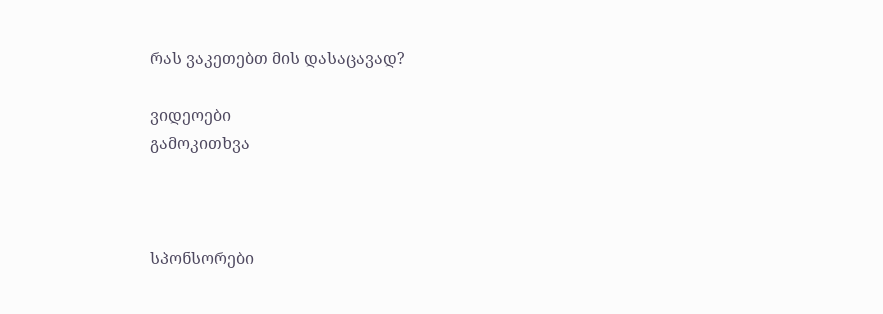რას ვაკეთებთ მის დასაცავად?

ვიდეოები
გამოკითხვა



სპონსორები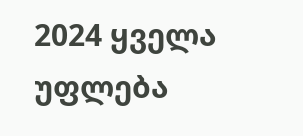2024 ყველა უფლება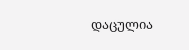დაცულია